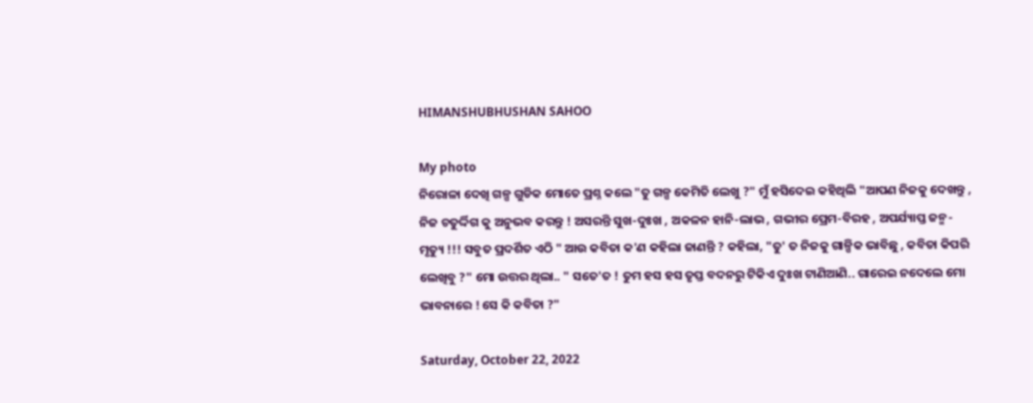HIMANSHUBHUSHAN SAHOO

My photo
ନିରୋଳା ଦେଖି ଗଳ୍ପ ଗୁଡିକ ମୋତେ ପ୍ରଶ୍ନ କଲେ "ତୁ ଗଳ୍ପ କେମିତି ଲେଖୁ ?" ମୁଁ ହସିଦେଇ କହିଥିଲି "ଆପଣ ନିଜକୁ ଦେଖନ୍ତୁ , ନିଜ ଚତୁର୍ଦ୍ଦିଗ କୁ ଅନୁଭବ କରନ୍ତୁ ! ଅସରନ୍ତି ସୁଖ-ଦୁଃଖ , ଅକଳନ ହାନି-ଲାଭ , ଗଭୀର ପ୍ରେମ-ବିରହ , ଅପର୍ଯ୍ୟାପ୍ତ ଜନ୍ମ-ମୃତ୍ୟୁ !!! ସବୁତ ପ୍ରଦର୍ଶିତ ଏଠି " ଆଉ କବିତା କ'ଣ କହିଲା ଜାଣନ୍ତି ? କହିଲା, "ତୁ' ତ ନିଜକୁ ଗାଳ୍ପିକ ଭାବିଛୁ , କବିତା କିପରି ଲେଖିବୁ ?" ମୋ ଉତ୍ତର ଥିଲା.. " ସତେ'ତ ! ତୁମ ହସ ହସ ତୃପ୍ତ ବଦନରୁ ଟିକିଏ ଦୁଃଖ ଟାଣିଆଣି.. ଗାରେଇ ନଦେଲେ ମୋ ଭାବନାରେ ! ସେ କି କବିତା ?"

Saturday, October 22, 2022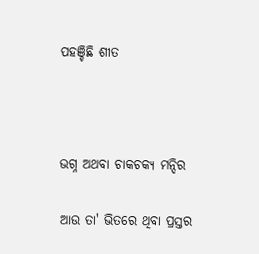ପହଞ୍ଚିଛି ଶୀତ



ଭଗ୍ନ ଅଥବା ଚାକଚକ୍ୟ ମନ୍ଦିର

ଆଉ ତା' ଭିତରେ ଥିବା ପ୍ରସ୍ତର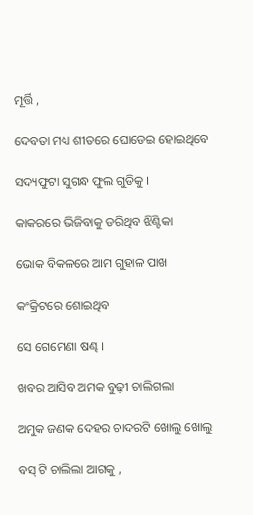ମୂର୍ତ୍ତି ,

ଦେବତା ମଧ୍ୟ ଶୀତରେ ଘୋଡେଇ ହୋଇଥିବେ

ସଦ୍ୟଫୁଟା ସୁଗନ୍ଧ ଫୁଲ ଗୁଡିକୁ ।

କାକରରେ ଭିଜିବାକୁ ଡରିଥିବ ଝିଣ୍ଟିକା

ଭୋକ ବିକଳରେ ଆମ ଗୁହାଳ ପାଖ

କଂକ୍ରିଟରେ ଶୋଇଥିବ

ସେ ଗେମେଣା ଷଣ୍ଢ ।

ଖବର ଆସିବ ଅମକ ବୁଢ଼ୀ ଚାଲିଗଲା

ଅମୁକ ଜଣକ ଦେହର ଚାଦରଟି ଖୋଲୁ ଖୋଲୁ

ବସ୍ ଟି ଚାଲିଲା ଆଗକୁ ,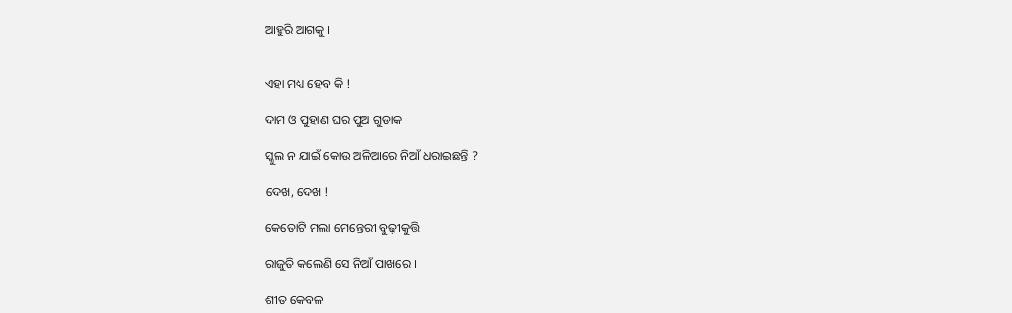ଆହୁରି ଆଗକୁ ।


ଏହା ମଧ୍ୟ ହେବ କି !

ଦାମ ଓ ପୁହାଣ ଘର ପୁଅ ଗୁଡାକ

ସ୍କୁଲ ନ ଯାଇଁ କୋଉ ଅଳିଆରେ ନିଆଁ ଧରାଇଛନ୍ତି ?

ଦେଖ, ଦେଖ !

କେତୋଟି ମଲା ମେନ୍ତେରୀ ବୁଢ଼ୀକୁତ୍ତି

ରାଜୁତି କଲେଣି ସେ ନିଆଁ ପାଖରେ ।

ଶୀତ କେବଳ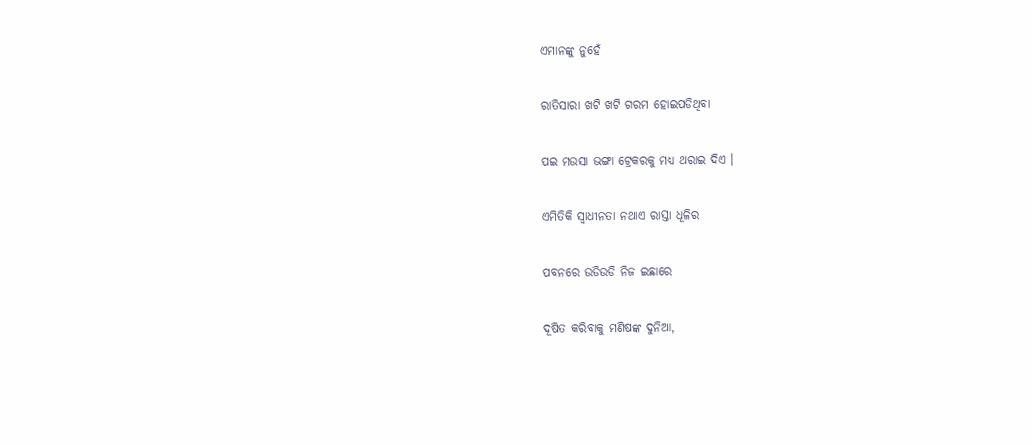ଏମାନଙ୍କୁ ନୁହେଁ

ରାତିସାରା ଖଟି ଖଟି ଗରମ ହୋଇପଡିଥିବା

ପଇ ମଉସା ଭଙ୍ଗା ଟ୍ରେକରକୁ ମଧ୍ୟ ଥରାଇ ଦିଏ ।

ଏମିତିକି ସ୍ୱାଧୀନତା ନଥାଏ ରାସ୍ତା ଧୂଳିର

ପବନରେ ଉଡିଉଡି ନିଜ ଇଛାରେ

ଦୂଷିତ କରିବାକୁ ମଣିଷଙ୍କ ଦୁନିଆ,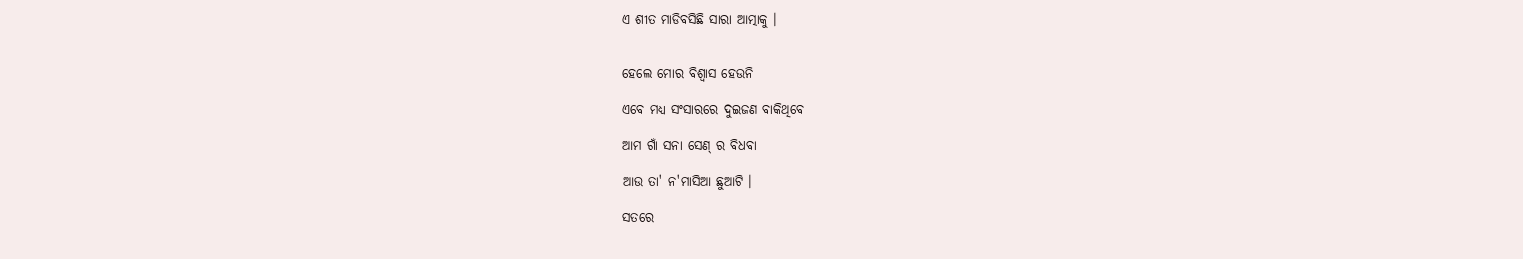ଏ ଶୀତ ମାଡିବସିଛି ସାରା ଆତ୍ମାକୁ ।


ହେଲେ ମୋର ବିଶ୍ୱାସ ହେଉନି

ଏବେ ମଧ୍ୟ ସଂସାରରେ ଦୁଇଜଣ ବାକିଥିବେ

ଆମ ଗାଁ ସନା ସେଣ୍ ର ବିଧବା

ଆଉ ତା' ନ'ମାସିଆ ଛୁଆଟି ।

ସତରେ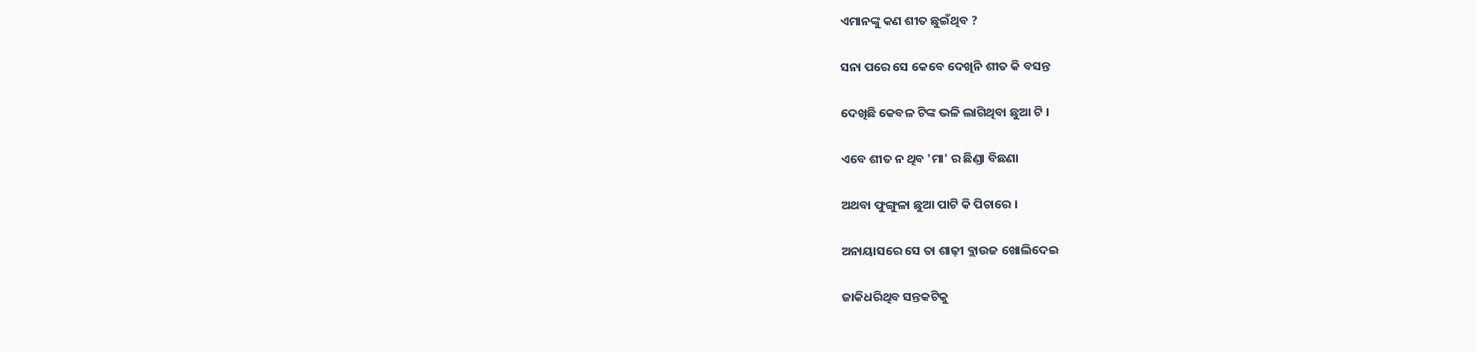ଏମାନଙ୍କୁ କଣ ଶୀତ ଛୁଇଁଥିବ ?

ସନା ପରେ ସେ କେବେ ଦେଖିନି ଶୀତ କି ବସନ୍ତ

ଦେଖିଛି କେବଳ ଟିଙ୍କ ଭଳି ଲାଗିଥିବା ଛୁଆ ଟି ।

ଏବେ ଶୀତ ନ ଥିବ 'ମା' ର ଛିଣ୍ଡା ବିଛଣା

ଅଥବା ଫୁଙ୍ଗୁଳା ଛୁଆ ପାଟି କି ପିଚାରେ ।

ଅନାୟାସରେ ସେ ତା ଶାଢ଼ୀ ବ୍ଲାଉଜ ଖୋଲିଦେଇ

ଜାକିଧରିଥିବ ସନ୍ତକଟିକୁ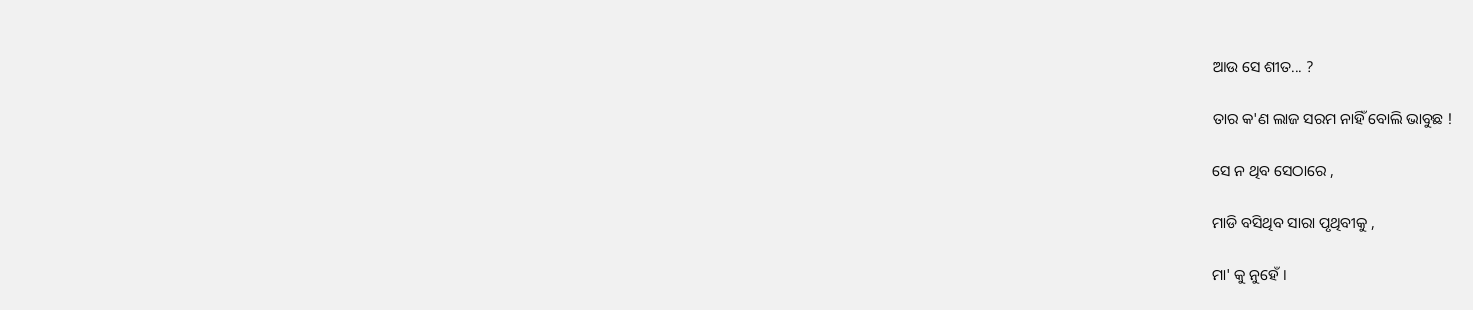ଆଉ ସେ ଶୀତ... ?

ତାର କ'ଣ ଲାଜ ସରମ ନାହିଁ ବୋଲି ଭାବୁଛ !

ସେ ନ ଥିବ ସେଠାରେ ,

ମାଡି ବସିଥିବ ସାରା ପୃଥିବୀକୁ ,

ମା' କୁ ନୁହେଁ ।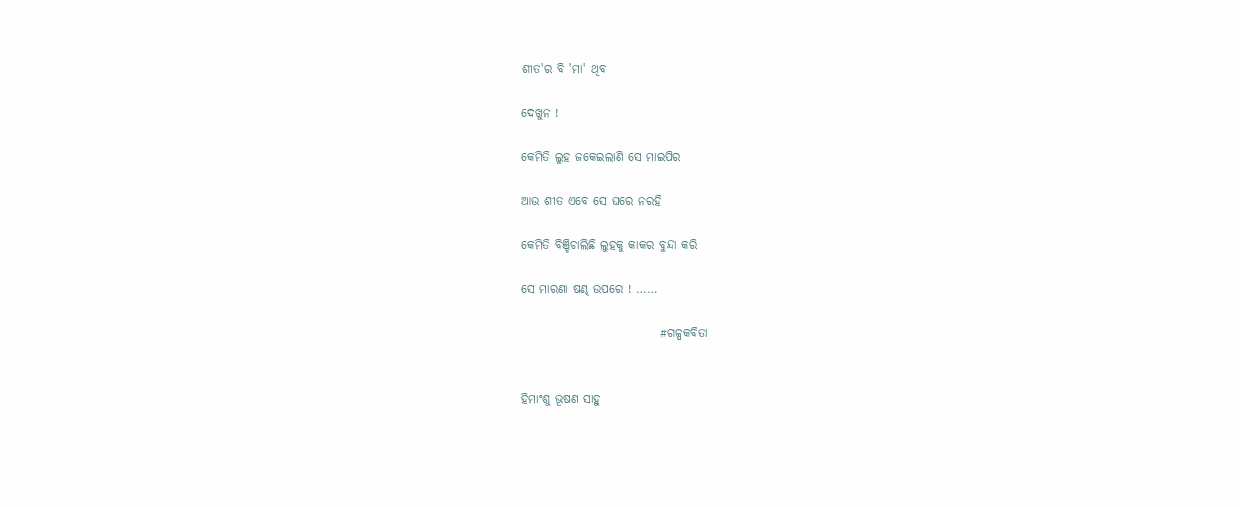ଶୀତ'ର ବି 'ମା' ଥିବ

ଦେଖୁନ !

କେମିତି ଲୁହ ଜକେଇଲାଣି ସେ ମାଇପିର

ଆଉ ଶୀତ ଏବେ ସେ ଘରେ ନରହି

କେମିତି ବିଞ୍ଚିଚାଲିଛି ଲୁହକୁ କାକର ବୁନ୍ଦା କରି

ସେ ମାରଣା ଷଣ୍ଢ ଉପରେ ! ……

                             #ଗଳ୍ପକବିତା


ହିମାଂଶୁ ଭୂଷଣ ସାହୁ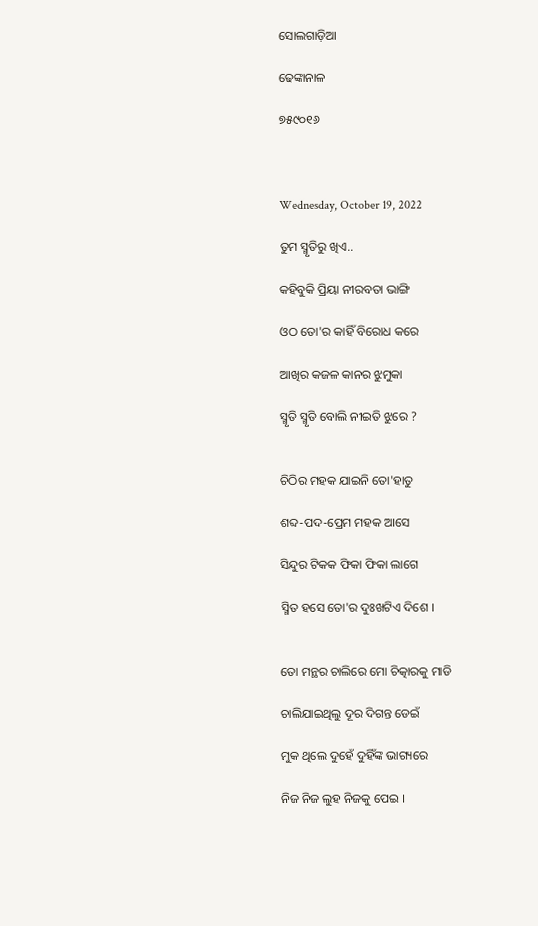ସୋଲଗାଡ଼ିଆ

ଢେଙ୍କାନାଳ

୭୫୯୦୧୬



Wednesday, October 19, 2022

ତୁମ ସ୍ମୃତିରୁ ଖିଏ..

କହିବୁକି ପ୍ରିୟା ନୀରବତା ଭାଙ୍ଗି

ଓଠ ତୋ'ର କାହିଁ ବିରୋଧ କରେ

ଆଖିର କଜଳ କାନର ଝୁମୁକା

ସ୍ମୃତି ସ୍ମୃତି ବୋଲି ନୀଇତି ଝୁରେ ?


ଚିଠିର ମହକ ଯାଇନି ତୋ'ହାତୁ

ଶବ୍ଦ-ପଦ-ପ୍ରେମ ମହକ ଆସେ

ସିନ୍ଦୁର ଟିକକ ଫିକା ଫିକା ଲାଗେ

ସ୍ମିତ ହସେ ତୋ'ର ଦୁଃଖଟିଏ ଦିଶେ ।


ତୋ ମନ୍ଥର ଚାଲିରେ ମୋ ଚିତ୍କାରକୁ ମାଡି

ଚାଲିଯାଇଥିଲୁ ଦୂର ଦିଗନ୍ତ ଡେଇଁ

ମୁକ ଥିଲେ ଦୁହେଁ ଦୁହିଁଙ୍କ ଭାଗ୍ୟରେ

ନିଜ ନିଜ ଲୁହ ନିଜକୁ ପେଇ ।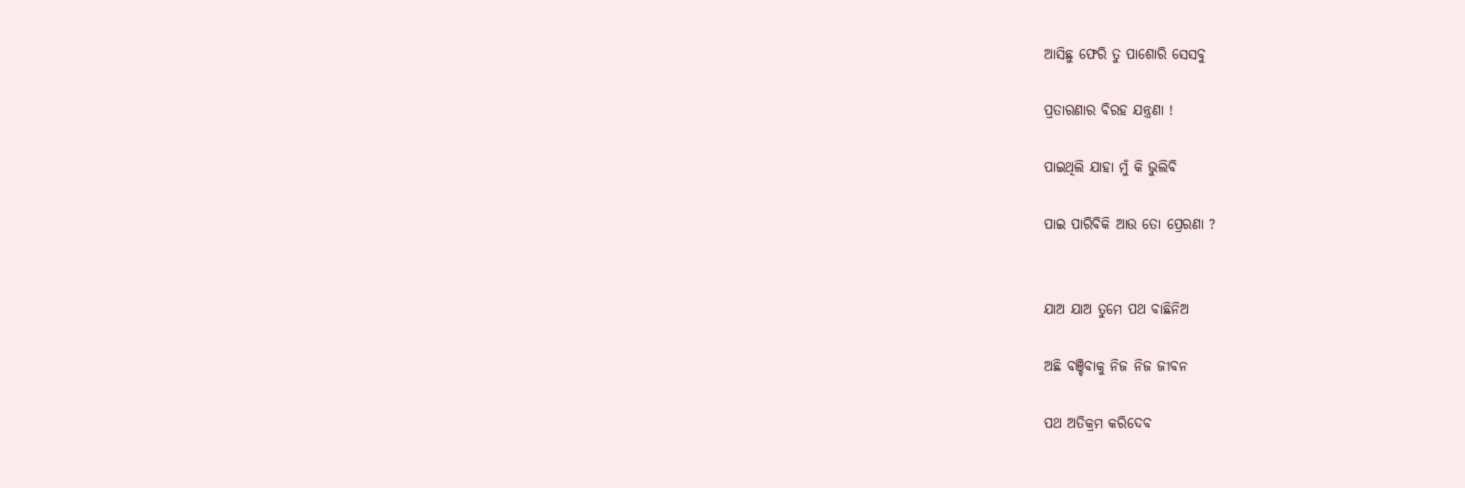ଆସିଛୁ ଫେରି ତୁ ପାଶୋରି ସେସବୁ

ପ୍ରତାରଣାର ବିରହ ଯନ୍ତ୍ରଣା !

ପାଇଥିଲି ଯାହା ମୁଁ କି ଭୁଲିବି

ପାଇ ପାରିବିକି ଆଉ ତୋ ପ୍ରେରଣା ?


ଯାଅ ଯାଅ ତୁମେ ପଥ ବାଛିନିଅ

ଅଛି ବଞ୍ଚିବାକୁ ନିଜ ନିଜ ଜୀବନ

ପଥ ଅତିକ୍ରମ କରିଦେବ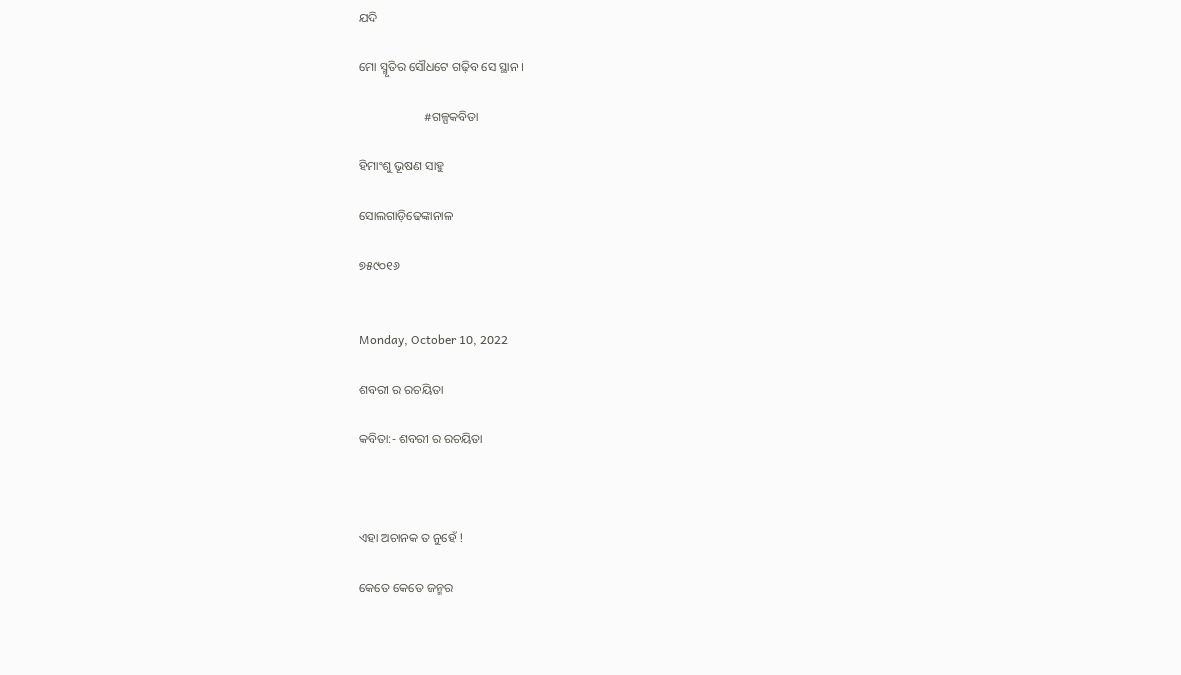ଯଦି

ମୋ ସ୍ମୃତିର ସୌଧଟେ ଗଢ଼ିବ ସେ ସ୍ଥାନ ।

                     #ଗଳ୍ପକବିତା

ହିମାଂଶୁ ଭୂଷଣ ସାହୁ

ସୋଲଗାଡ଼ିଢେଙ୍କାନାଳ

୭୫୯୦୧୬


Monday, October 10, 2022

ଶବରୀ ର ରଚୟିତା

କବିତା:- ଶବରୀ ର ରଚୟିତା



ଏହା ଅଚାନକ ତ ନୁହେଁ !

କେତେ କେତେ ଜନ୍ମର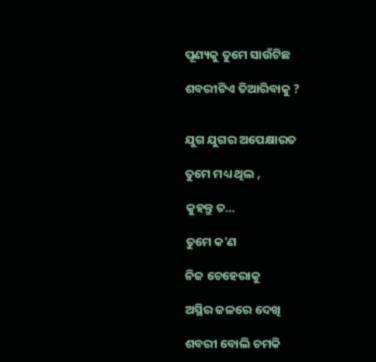ପୂଣ୍ୟକୁ ତୁମେ ସାଉଁଟିଛ

ଶବରୀଟିଏ ତିଆରିବାକୁ ?


ଯୁଗ ଯୁଗର ଅପେକ୍ଷାରତ

ତୁମେ ମଧ୍ୟ ଥିଲ ,

କୁହନ୍ତୁ ତ…

ତୁମେ କ'ଣ

ନିଜ ଚେହେରାକୁ

ଅସ୍ଥିର ଜଳରେ ଦେଖି

ଶବରୀ ବୋଲି ଚମକି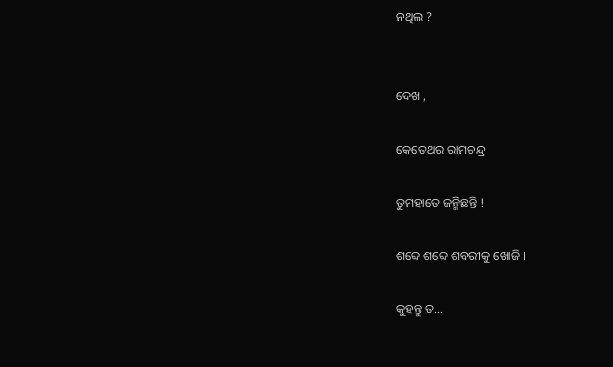ନଥିଲ ?


ଦେଖ ,

କେତେଥର ରାମଚନ୍ଦ୍ର

ତୁମହାତେ ଜନ୍ମିଛନ୍ତି !

ଶବ୍ଦେ ଶବ୍ଦେ ଶବରୀକୁ ଖୋଜି ।

କୁହନ୍ତୁ ତ…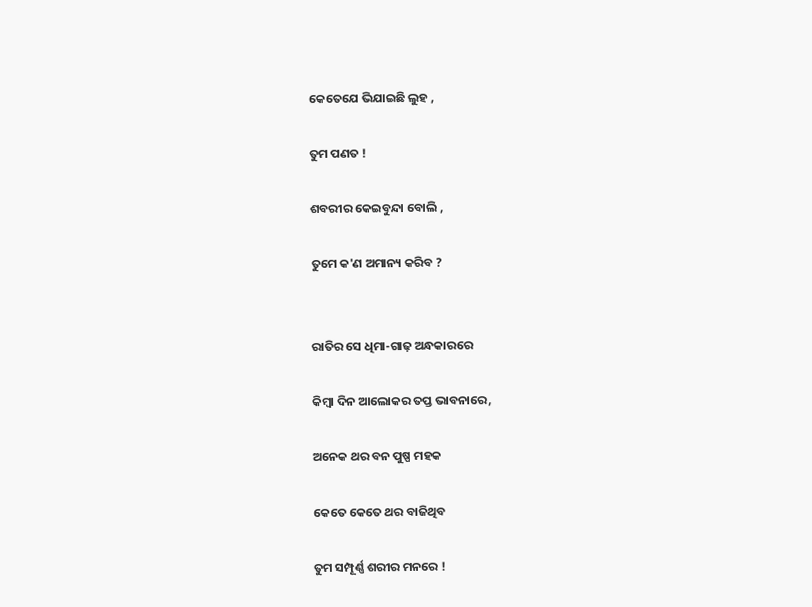କେତେଯେ ଭିଯାଇଛି ଲୁହ ,

ତୁମ ପଣତ !

ଶବରୀର କେଇବୁନ୍ଦା ବୋଲି ,

ତୁମେ କ'ଣ ଅମାନ୍ୟ କରିବ ?


ରାତିର ସେ ଧିମା-ଗାଢ଼ ଅନ୍ଧକାରରେ

କିମ୍ବା ଦିନ ଆଲୋକର ତପ୍ତ ଭାବନାରେ,

ଅନେକ ଥର ବନ ପୁଷ୍ପ ମହକ

କେତେ କେତେ ଥର ବାଜିଥିବ

ତୁମ ସମ୍ପୂର୍ଣ୍ଣ ଶରୀର ମନରେ !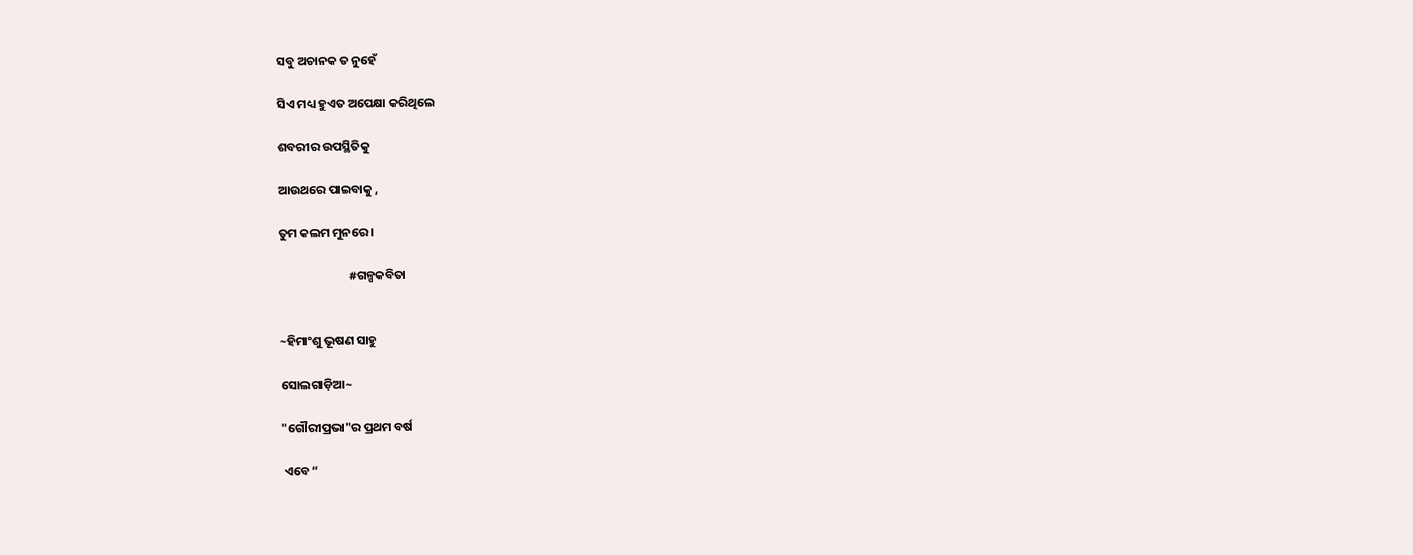ସବୁ ଅଚାନକ ତ ନୁହେଁ

ସିଏ ମଧ୍ୟ ହୁଏତ ଅପେକ୍ଷା କରିଥିଲେ

ଶବରୀର ଉପସ୍ଥିତିକୁ

ଆଉଥରେ ପାଇବାକୁ ,

ତୁମ କଲମ ମୁନରେ ।

                         #ଗଳ୍ପକବିତା


~ହିମାଂଶୁ ଭୂଷଣ ସାହୁ

ସୋଲଗାଡ଼ିଆ~

"ଗୌରୀପ୍ରଭା"ର ପ୍ରଥମ ବର୍ଷ

 ଏବେ “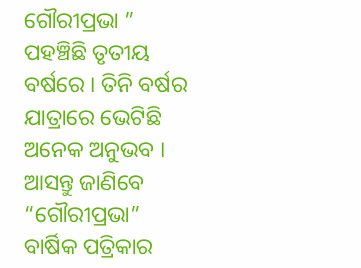ଗୌରୀପ୍ରଭା ” ପହଞ୍ଚିଛି ତୃତୀୟ ବର୍ଷରେ । ତିନି ବର୍ଷର ଯାତ୍ରାରେ ଭେଟିଛି ଅନେକ ଅନୁଭବ । ଆସନ୍ତୁ ଜାଣିବେ “ଗୌରୀପ୍ରଭା” ବାର୍ଷିକ ପତ୍ରିକାର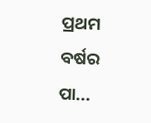ପ୍ରଥମ ବର୍ଷର ପା...